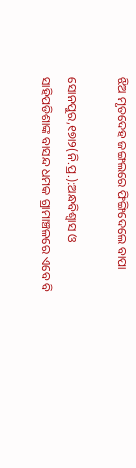ଝିଅ ମୃତଦେହ ଜଙ୍ଗଲରେ ଫିଙ୍ଗିଦେଲେ ବାପା

ସୋନପୁର,୧୭ା୨(ନି.ପ୍ର.):ଅନ୍ଧବିଶ୍ୱାସ ଓ ସାହିପଡିଶାଙ୍କ ବାସନ୍ଦ ଧମକ ଗ୍ରାମାଞ୍ଚଳରେ ଏବେ ବି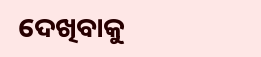ଦେଖିବାକୁ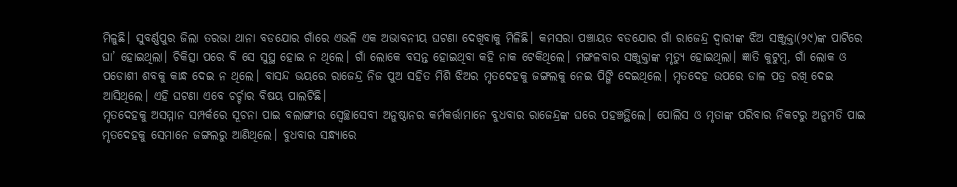ମିଳୁଛି। ସୁବର୍ଣ୍ଣପୁର ଜିଲା ତରଭା ଥାନା ବଡଯୋର ଗାଁରେ ଏଭଳି ଏକ ଅଭାବନୀୟ ଘଟଣା ଦେଖିବାକୁ ମିଳିଛି। କମସରା ପଞ୍ଚାୟତ ବଡଯୋର ଗାଁ ରାଜେନ୍ଦ୍ର ଦ୍ୱାରୀଙ୍କ ଝିଅ ସଞ୍ଜୁକ୍ତା(୨୯)ଙ୍କ ପାଟିରେ ଘା’ ହୋଇଥିଲା। ଚିକିତ୍ସା ପରେ ବି ସେ ସୁସ୍ଥ ହୋଇ ନ ଥିଲେ। ଗାଁ ଲୋକେ ବସନ୍ତ ହୋଇଥିବା କହି ନାକ ଟେକିଥିଲେ। ମଙ୍ଗଳବାର ସଞ୍ଜୁକ୍ତାଙ୍କ ମୃତ୍ୟୁ ହୋଇଥିଲା। ଜ୍ଞାତି କୁଟୁମ୍ବ, ଗାଁ ଲୋକ ଓ ପଡୋଶୀ ଶବକୁ କାନ୍ଧ ଦେଇ ନ ଥିଲେ। ବାସନ୍ଦ ଭୟରେ ରାଜେନ୍ଦ୍ର ନିଜ ପୁଅ ସହିତ ମିଶି ଝିଅର ମୃତଦେହକୁ ଜଙ୍ଗଲକୁ ନେଇ ପିଙ୍ଗି ଦେଇଥିଲେ। ମୃତଦେହ ଉପରେ ଡାଳ ପତ୍ର ରଖି ଦେଇ ଆସିଥିଲେ। ଏହି ଘଟଣା ଏବେ ଚର୍ଚ୍ଚାର ବିଷୟ ପାଲଟିଛି।
ମୃତଦେହକୁ ଅସମ୍ମାନ ସମ୍ପର୍କରେ ସୂଚନା ପାଇ ବଲାଙ୍ଗୀର ସ୍ବେଚ୍ଛାସେବୀ ଅନୁଷ୍ଠାନର କର୍ମକର୍ତ୍ତାମାନେ ବୁଧବାର ରାଜେନ୍ଦ୍ରଙ୍କ ଘରେ ପହଞ୍ଚତ୍ଥିଲେ। ପୋଲିସ ଓ ମୃତାଙ୍କ ପରିବାର ନିକଟରୁ ଅନୁମତି ପାଇ ମୃତଦେହକୁ ସେମାନେ ଜଙ୍ଗଲରୁ ଆଣିଥିଲେ। ବୁଧବାର ସନ୍ଧ୍ୟାରେ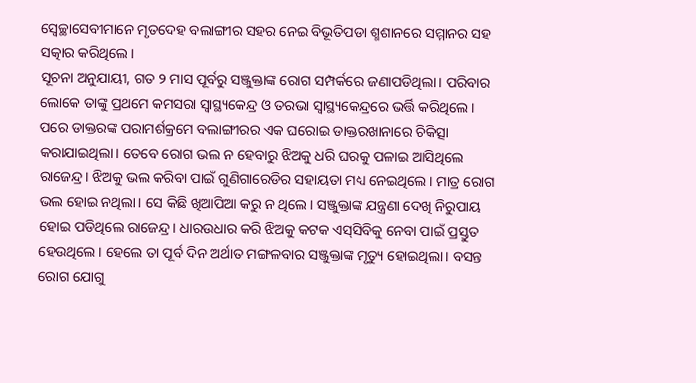ସ୍ବେଚ୍ଛାସେବୀମାନେ ମୃତଦେହ ବଲାଙ୍ଗୀର ସହର ନେଇ ବିଭୂତିପଡା ଶ୍ମଶାନରେ ସମ୍ମାନର ସହ ସତ୍କାର କରିଥିଲେ।
ସୂଚନା ଅନୁଯାୟୀ, ଗତ ୨ ମାସ ପୂର୍ବରୁ ସଞ୍ଜୁକ୍ତାଙ୍କ ରୋଗ ସମ୍ପର୍କରେ ଜଣାପଡିଥିଲା। ପରିବାର ଲୋକେ ତାଙ୍କୁ ପ୍ରଥମେ କମସରା ସ୍ବାସ୍ଥ୍ୟକେନ୍ଦ୍ର ଓ ତରଭା ସ୍ବାସ୍ଥ୍ୟକେନ୍ଦ୍ରରେ ଭର୍ତ୍ତି କରିଥିଲେ। ପରେ ଡାକ୍ତରଙ୍କ ପରାମର୍ଶକ୍ରମେ ବଲାଙ୍ଗୀରର ଏକ ଘରୋଇ ଡାକ୍ତରଖାନାରେ ଚିକିତ୍ସା କରାଯାଇଥିଲା। ତେବେ ରୋଗ ଭଲ ନ ହେବାରୁ ଝିଅକୁ ଧରି ଘରକୁ ପଳାଇ ଆସିଥିଲେ ରାଜେନ୍ଦ୍ର। ଝିଅକୁ ଭଲ କରିବା ପାଇଁ ଗୁଣିଗାରେଡିର ସହାୟତା ମଧ୍ୟ ନେଇଥିଲେ। ମାତ୍ର ରୋଗ ଭଲ ହୋଇ ନଥିଲା। ସେ କିଛି ଖିଆପିଆ କରୁ ନ ଥିଲେ। ସଞ୍ଜୁକ୍ତାଙ୍କ ଯନ୍ତ୍ରଣା ଦେଖି ନିରୁପାୟ ହୋଇ ପଡିଥିଲେ ରାଜେନ୍ଦ୍ର। ଧାରଉଧାର କରି ଝିଅକୁ କଟକ ଏସ୍‌ସିବିକୁ ନେବା ପାଇଁ ପ୍ରସ୍ତୁତ ହେଉଥିଲେ। ହେଲେ ତା ପୂର୍ବ ଦିନ ଅର୍ଥାତ ମଙ୍ଗଳବାର ସଞ୍ଜୁକ୍ତାଙ୍କ ମୃତ୍ୟୁ ହୋଇଥିଲା। ବସନ୍ତ ରୋଗ ଯୋଗୁ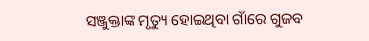ସଞ୍ଜୁକ୍ତାଙ୍କ ମୃତ୍ୟୁ ହୋଇଥିବା ଗାଁରେ ଗୁଜବ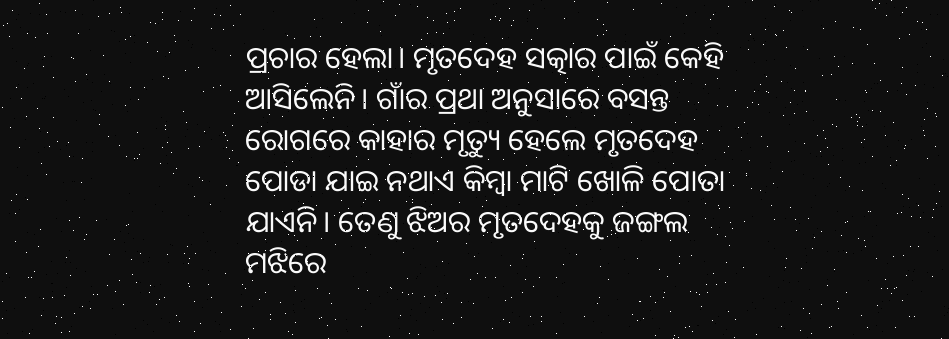ପ୍ରଚାର ହେଲା। ମୃତଦେହ ସତ୍କାର ପାଇଁ କେହି ଆସିଲେନି। ଗାଁର ପ୍ରଥା ଅନୁସାରେ ବସନ୍ତ ରୋଗରେ କାହାର ମୃତ୍ୟୁ ହେଲେ ମୃତଦେହ ପୋଡା ଯାଇ ନଥାଏ କିମ୍ବା ମାଟି ଖୋଳି ପୋତା ଯାଏନି। ତେଣୁ ଝିଅର ମୃତଦେହକୁ ଜଙ୍ଗଲ ମଝିରେ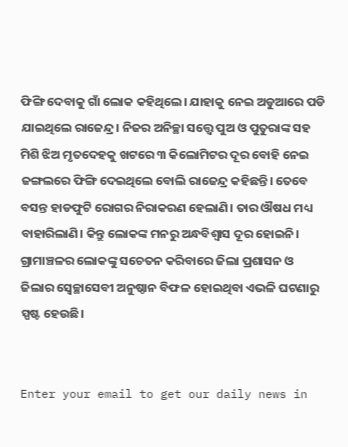ଫିଙ୍ଗି ଦେବାକୁ ଗାଁ ଲୋକ କହିଥିଲେ। ଯାହାକୁ ନେଇ ଅଡୁଆରେ ପଡି ଯାଇଥିଲେ ରାଜେନ୍ଦ୍ର। ନିଜର ଅନିଚ୍ଛା ସତ୍ତ୍ୱେ ପୁଅ ଓ ପୁତୁରାଙ୍କ ସହ ମିଶି ଝିଅ ମୃତଦେହକୁ ଖଟରେ ୩ କିଲୋମିଟର ଦୂର ବୋହି ନେଇ ଜଙ୍ଗଲରେ ଫିଙ୍ଗି ଦେଇଥିଲେ ବୋଲି ରାଜେନ୍ଦ୍ର କହିଛନ୍ତି। ତେବେ ବସନ୍ତ ହାଡଫୁଟି ରୋଗର ନିରାକରଣ ହେଲାଣି। ତାର ଔଷଧ ମଧ୍ୟ ବାହାରିଲାଣି। କିନ୍ତୁ ଲୋକଙ୍କ ମନରୁ ଅନ୍ଧବିଶ୍ୱାସ ଦୂର ହୋଇନି। ଗ୍ରାମାଞ୍ଚଳର ଲୋକଙ୍କୁ ସଚେତନ କରିବାରେ ଜିଲା ପ୍ରଶାସନ ଓ ଜିଲାର ସ୍ବେଚ୍ଛାସେବୀ ଅନୁଷ୍ଠାନ ବିଫଳ ହୋଇଥିବା ଏଭଳି ଘଟଣାରୁ ସ୍ପଷ୍ଟ ହେଉଛି।


Enter your email to get our daily news in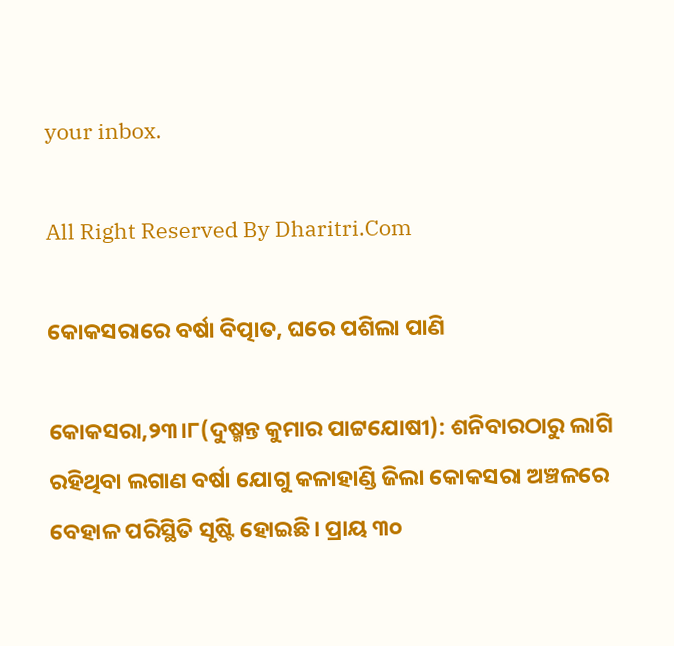your inbox.

All Right Reserved By Dharitri.Com

କୋକସରାରେ ବର୍ଷା ବିତ୍ପାତ, ଘରେ ପଶିଲା ପାଣି

କୋକସରା,୨୩।୮(ଦୁଷ୍ମନ୍ତ କୁମାର ପାଟ୍ଟଯୋଷୀ): ଶନିବାରଠାରୁ ଲାଗି ରହିଥିବା ଲଗାଣ ବର୍ଷା ଯୋଗୁ କଳାହାଣ୍ଡି ଜିଲା କୋକସରା ଅଞ୍ଚଳରେ ବେହାଳ ପରିସ୍ଥିତି ସୃଷ୍ଟି ହୋଇଛି। ପ୍ରାୟ ୩୦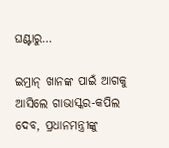ଘଣ୍ଟାରୁ…

ଇମ୍ରାନ୍ ଖାନଙ୍କ ପାଇଁ ଆଗକୁ ଆସିଲେ ଗାଭାସ୍କର-କପିଲ ଦେବ, ପ୍ରଧାନମନ୍ତ୍ରୀଙ୍କୁ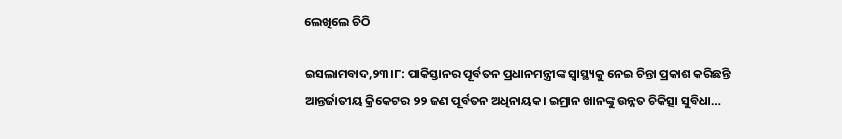ଲେଖିଲେ ଚିଠି

ଇସଲାମବାଦ,୨୩।୮: ପାକିସ୍ତାନର ପୂର୍ବତନ ପ୍ରଧାନମନ୍ତ୍ରୀଙ୍କ ସ୍ୱାସ୍ଥ୍ୟକୁ ନେଇ ଚିନ୍ତା ପ୍ରକାଶ କରିଛନ୍ତି ଆନ୍ତର୍ଜାତୀୟ କ୍ରିକେଟର ୨୨ ଜଣ ପୂର୍ବତନ ଅଧିନାୟକ। ଇମ୍ରାନ ଖାନଙ୍କୁ ଉନ୍ନତ ଚିକିତ୍ସା ସୁବିଧା…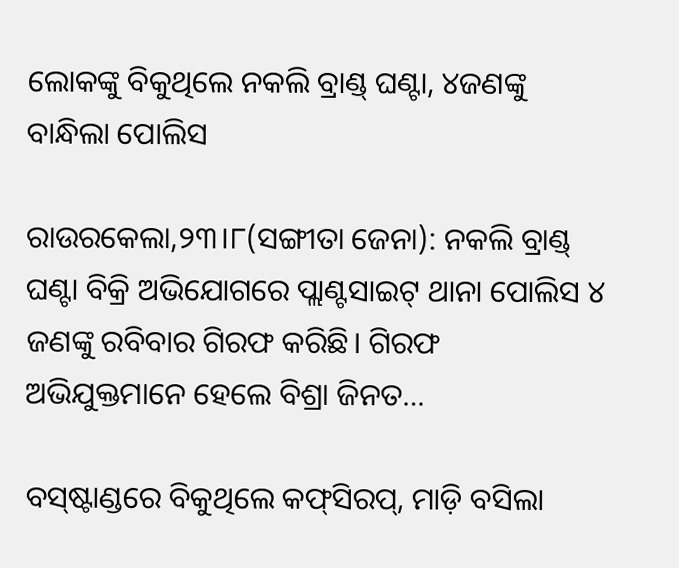ଲୋକଙ୍କୁ ବିକୁଥିଲେ ନକଲି ବ୍ରାଣ୍ଡ୍‌ ଘଣ୍ଟା, ୪ଜଣଙ୍କୁ ବାନ୍ଧିଲା ପୋଲିସ

ରାଉରକେଲା,୨୩।୮(ସଙ୍ଗୀତା ଜେନା): ନକଲି ବ୍ରାଣ୍ଡ୍‌ ଘଣ୍ଟା ବିକ୍ରି ଅଭିଯୋଗରେ ପ୍ଲାଣ୍ଟସାଇଟ୍‌ ଥାନା ପୋଲିସ ୪ ଜଣଙ୍କୁ ରବିବାର ଗିରଫ କରିଛି। ଗିରଫ ଅଭିଯୁକ୍ତମାନେ ହେଲେ ବିଶ୍ରା ଜିନତ…

ବସ୍‌ଷ୍ଟାଣ୍ଡରେ ବିକୁଥିଲେ କଫ୍‌ସିରପ୍‌, ମାଡ଼ି ବସିଲା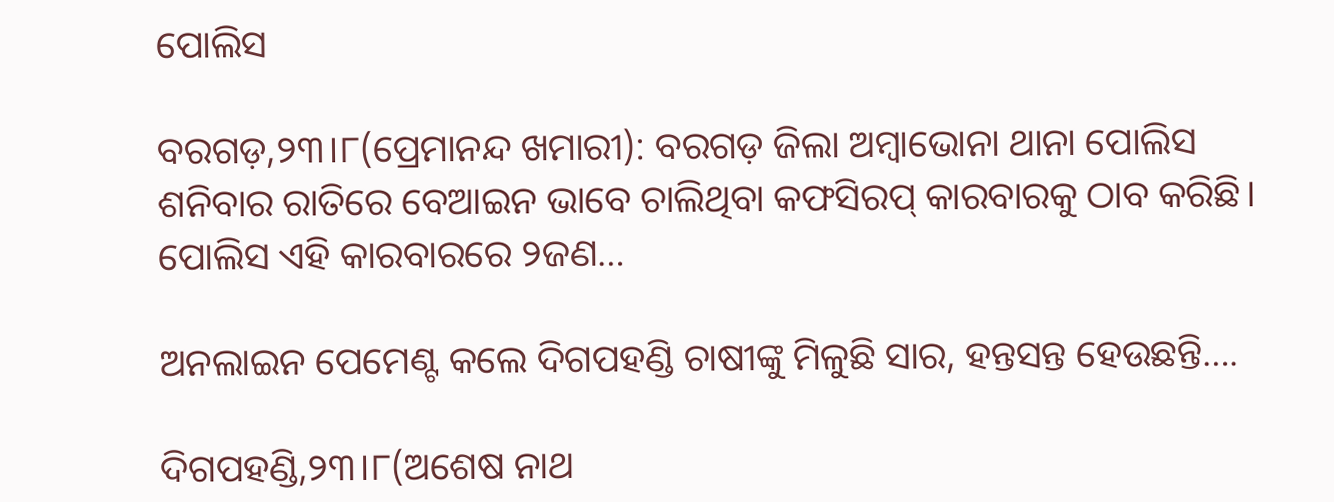ପୋଲିସ

ବରଗଡ଼,୨୩।୮(ପ୍ରେମାନନ୍ଦ ଖମାରୀ): ବରଗଡ଼ ଜିଲା ଅମ୍ବାଭୋନା ଥାନା ପୋଲିସ ଶନିବାର ରାତିରେ ବେଆଇନ ଭାବେ ଚାଲିଥିବା କଫସିରପ୍‌ କାରବାରକୁ ଠାବ କରିଛି। ପୋଲିସ ଏହି କାରବାରରେ ୨ଜଣ…

ଅନଲାଇନ ପେମେଣ୍ଟ କଲେ ଦିଗପହଣ୍ଡି ଚାଷୀଙ୍କୁ ମିଳୁଛି ସାର, ହନ୍ତସନ୍ତ ହେଉଛନ୍ତି….

ଦିଗପହଣ୍ଡି,୨୩।୮(ଅଶେଷ ନାଥ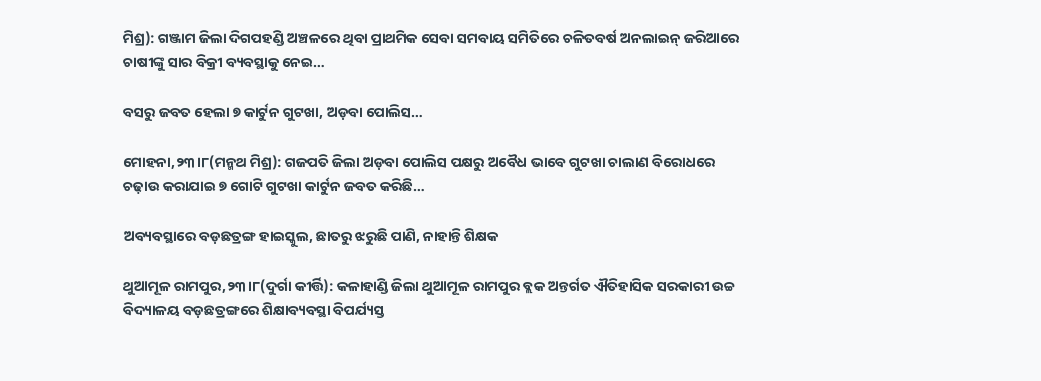ମିଶ୍ର): ଗଞ୍ଜାମ ଜିଲା ଦିଗପହଣ୍ଡି ଅଞ୍ଚଳରେ ଥିବା ପ୍ରାଥମିକ ସେବା ସମବାୟ ସମିତିରେ ଚଳିତବର୍ଷ ଅନଲାଇନ୍ ଜରିଆରେ ଚାଷୀଙ୍କୁ ସାର ବିକ୍ରୀ ବ୍ୟବସ୍ଥାକୁ ନେଇ…

ବସରୁ ଜବତ ହେଲା ୭ କାର୍ଟୁନ ଗୁଟଖା, ଅଡ଼ବା ପୋଲିସ…

ମୋହନା,୨୩।୮(ମନ୍ମଥ ମିଶ୍ର): ଗଜପତି ଜିଲା ଅଡ଼ବା ପୋଲିସ ପକ୍ଷରୁ ଅବୈଧ ଭାବେ ଗୁଟଖା ଚାଲାଣ ବିରୋଧରେ ଚଢ଼ାଉ କରାଯାଇ ୭ ଗୋଟି ଗୁଟଖା କାର୍ଟୁନ ଜବତ କରିଛି…

ଅବ୍ୟବସ୍ଥାରେ ବଡ଼ଛତ୍ରଙ୍ଗ ହାଇସ୍କୁଲ, ଛାତରୁ ଝରୁଛି ପାଣି, ନାହାନ୍ତି ଶିକ୍ଷକ

ଥୁଆମୂଳ ରାମପୁର,୨୩।୮(ଦୁର୍ଗା କୀର୍ତ୍ତି): କଳାହାଣ୍ଡି ଜିଲା ଥୁଆମୂଳ ରାମପୁର ବ୍ଲକ ଅନ୍ତର୍ଗତ ଐତିହାସିକ ସରକାରୀ ଉଚ୍ଚ ବିଦ୍ୟାଳୟ ବଡ଼ଛତ୍ରଙ୍ଗରେ ଶିକ୍ଷାବ୍ୟବସ୍ଥା ବିପର୍ଯ୍ୟସ୍ତ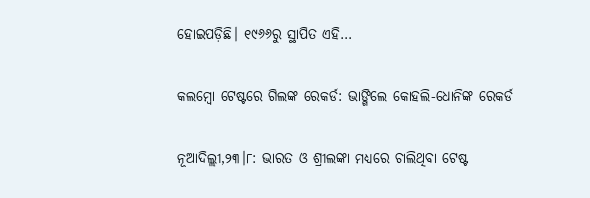ହୋଇପଡ଼ିଛି। ୧୯୬୬ରୁ ସ୍ଥାପିତ ଏହି…

କଲମ୍ବୋ ଟେଷ୍ଟରେ ଗିଲଙ୍କ ରେକର୍ଡ: ଭାଙ୍ଗିଲେ କୋହଲି-ଧୋନିଙ୍କ ରେକର୍ଡ

ନୂଆଦିଲ୍ଲୀ,୨୩।୮: ଭାରତ ଓ ଶ୍ରୀଲଙ୍କା ମଧ୍ୟରେ ଚାଲିଥିବା ଟେଷ୍ଟ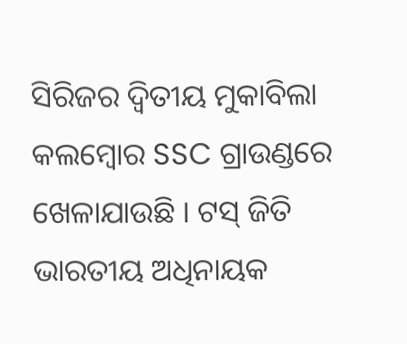ସିରିଜର ଦ୍ୱିତୀୟ ମୁକାବିଲା କଲମ୍ବୋର SSC ଗ୍ରାଉଣ୍ଡରେ ଖେଳାଯାଉଛି । ଟସ୍ ଜିତି ଭାରତୀୟ ଅଧିନାୟକ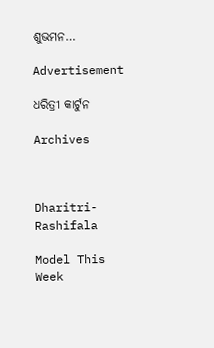ଶୁଭମନ…

Advertisement

ଧରିତ୍ରୀ କାର୍ଟୁନ

Archives



Dharitri-Rashifala

Model This Week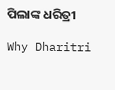ପିଲାଙ୍କ ଧରିତ୍ରୀ

Why Dharitri